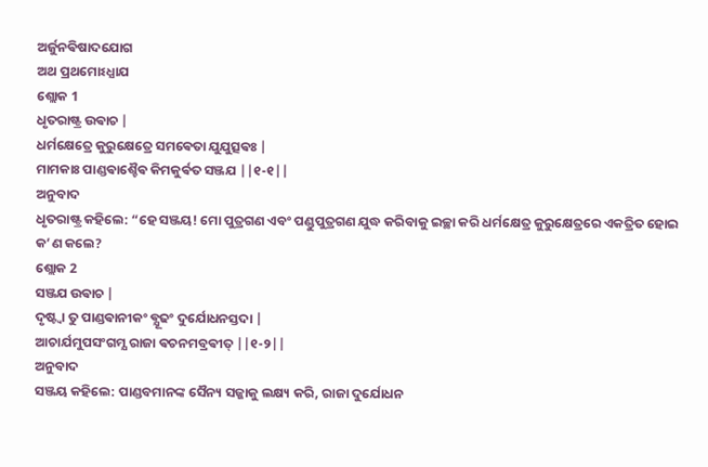ଅର୍ଜୁନଵିଷାଦଯୋଗ
ଅଥ ପ୍ରଥମୋଽଧ୍ଯାଯ
ଶ୍ଲୋକ 1
ଧୃତରାଷ୍ଟ୍ର ଉଵାଚ |
ଧର୍ମକ୍ଷେତ୍ରେ କୁରୁକ୍ଷେତ୍ରେ ସମଵେତା ଯୁଯୁତ୍ସଵଃ |
ମାମକାଃ ପାଣ୍ଡଵାଶ୍ଚୈଵ କିମକୁର୍ଵତ ସଞ୍ଜଯ ||୧-୧||
ଅନୁବାଦ
ଧୃତରାଷ୍ଟ୍ର କହିଲେ: “ହେ ସଞ୍ଜୟ! ମୋ ପୁତ୍ରଗଣ ଏବଂ ପଣ୍ଡୁପୁତ୍ରଗଣ ଯୁଦ୍ଧ କରିବାକୁ ଇଚ୍ଛା କରି ଧର୍ମକ୍ଷେତ୍ର କୁରୁକ୍ଷେତ୍ରରେ ଏକତ୍ରିତ ହୋଇ କ’ଣ କଲେ?
ଶ୍ଲୋକ 2
ସଞ୍ଜଯ ଉଵାଚ |
ଦୃଷ୍ଟ୍ଵା ତୁ ପାଣ୍ଡଵାନୀକଂ ଵ୍ଯୂଢଂ ଦୁର୍ଯୋଧନସ୍ତଦା |
ଆଚାର୍ଯମୁପସଂଗମ୍ଯ ରାଜା ଵଚନମବ୍ରଵୀତ୍ ||୧-୨||
ଅନୁବାଦ
ସଞ୍ଜୟ କହିଲେ: ପାଣ୍ଡବମାନଙ୍କ ସୈନ୍ୟ ସଜ୍ଜାକୁ ଲକ୍ଷ୍ୟ କରି, ରାଜା ଦୁର୍ଯୋଧନ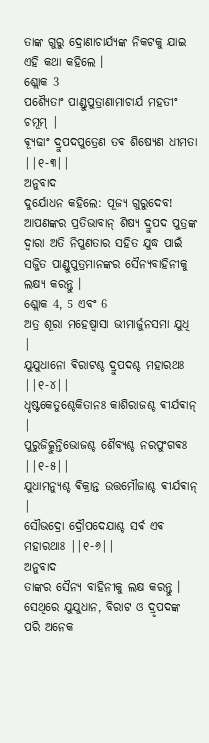ତାଙ୍କ ଗୁରୁ ଦ୍ରୋଣାଚାର୍ଯ୍ୟଙ୍କ ନିକଟକୁ ଯାଇ ଏହି କଥା କହିଲେ ।
ଶ୍ଲୋକ 3
ପଶ୍ଯୈତାଂ ପାଣ୍ଡୁପୁତ୍ରାଣାମାଚାର୍ଯ ମହତୀଂ ଚମୂମ୍ |
ଵ୍ଯୂଢାଂ ଦ୍ରୁପଦପୁତ୍ରେଣ ତଵ ଶିଷ୍ଯେଣ ଧୀମତା ||୧-୩||
ଅନୁବାଦ
ଦୁର୍ଯୋଧନ କହିଲେ: ପୂଜ୍ୟ ଗୁରୁଦେବ! ଆପଣଙ୍କର ପ୍ରତିଭାବାନ୍ ଶିଷ୍ୟ ଦ୍ରୁପଦ ପୁତ୍ରଙ୍କ ଦ୍ୱାରା ଅତି ନିପୁଣତାର ସହିତ ଯୁଦ୍ଧ ପାଇଁ ସଜ୍ଜିତ ପାଣ୍ଡୁପୁତ୍ରମାନଙ୍କର ସୈନ୍ୟବାହିନୀକୁ ଲକ୍ଷ୍ୟ କରନ୍ତୁ ।
ଶ୍ଲୋକ 4, 5 ଏବଂ 6
ଅତ୍ର ଶୂରା ମହେଷ୍ଵାସା ଭୀମାର୍ଜୁନସମା ଯୁଧି |
ଯୁଯୁଧାନୋ ଵିରାଟଶ୍ଚ ଦ୍ରୁପଦଶ୍ଚ ମହାରଥଃ ||୧-୪||
ଧୃଷ୍ଟକେତୁଶ୍ଚେକିତାନଃ କାଶିରାଜଶ୍ଚ ଵୀର୍ଯଵାନ୍ |
ପୁରୁଜିତ୍କୁନ୍ତିଭୋଜଶ୍ଚ ଶୈବ୍ଯଶ୍ଚ ନରପୁଂଗଵଃ ||୧-୫||
ଯୁଧାମନ୍ଯୁଶ୍ଚ ଵିକ୍ରାନ୍ତ ଉତ୍ତମୌଜାଶ୍ଚ ଵୀର୍ଯଵାନ୍ |
ସୌଭଦ୍ରୋ ଦ୍ରୌପଦେଯାଶ୍ଚ ସର୍ଵ ଏଵ ମହାରଥାଃ ||୧-୬||
ଅନୁବାଦ
ତାଙ୍କର ସୈନ୍ୟ ବାହିନୀକୁ ଲକ୍ଷ କରନ୍ତୁ । ସେଥିରେ ଯୁଯୁଧାନ, ବିରାଟ ଓ ଦ୍ରୃପଦଙ୍କ ପରି ଅନେକ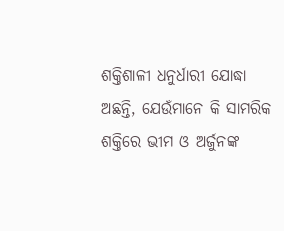ଶକ୍ତିଶାଳୀ ଧନୁର୍ଧାରୀ ଯୋଦ୍ଧା ଅଛନ୍ତି, ଯେଉଁମାନେ କି ସାମରିକ ଶକ୍ତିରେ ଭୀମ ଓ ଅର୍ଜୁନଙ୍କ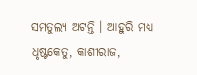ସମତୁଲ୍ୟ ଅଟନ୍ତି । ଆହୁରି ମଧ୍ୟ ଧୃଷ୍ଟକେତୁ, କାଶୀରାଜ,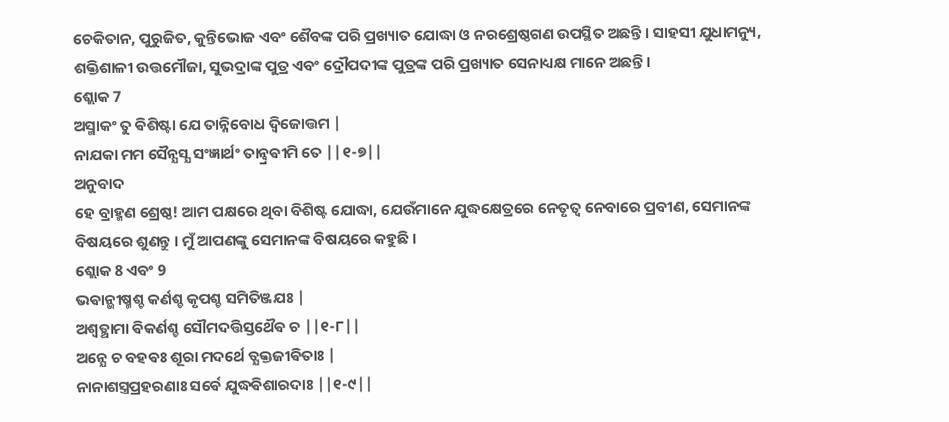ଚେକିତାନ, ପୁରୁଜିତ, କୁନ୍ତିଭୋଜ ଏବଂ ଶୈବଙ୍କ ପରି ପ୍ରଖ୍ୟାତ ଯୋଦ୍ଧା ଓ ନରଶ୍ରେଷ୍ଠଗଣ ଉପସ୍ଥିତ ଅଛନ୍ତି । ସାହସୀ ଯୁଧାମନ୍ୟୁ, ଶକ୍ତିଶାଳୀ ଉତ୍ତମୌଜା, ସୁଭଦ୍ରାଙ୍କ ପୁତ୍ର ଏବଂ ଦ୍ରୌପଦୀଙ୍କ ପୁତ୍ରଙ୍କ ପରି ପ୍ରଖ୍ୟାତ ସେନାଧ୍ୟକ୍ଷ ମାନେ ଅଛନ୍ତି ।
ଶ୍ଲୋକ 7
ଅସ୍ମାକଂ ତୁ ଵିଶିଷ୍ଟା ଯେ ତାନ୍ନିବୋଧ ଦ୍ଵିଜୋତ୍ତମ |
ନାଯକା ମମ ସୈନ୍ଯସ୍ଯ ସଂଜ୍ଞାର୍ଥଂ ତାନ୍ବ୍ରଵୀମି ତେ ||୧-୭||
ଅନୁବାଦ
ହେ ବ୍ରାହ୍ମଣ ଶ୍ରେଷ୍ଠ! ଆମ ପକ୍ଷରେ ଥିବା ବିଶିଷ୍ଟ ଯୋଦ୍ଧା, ଯେଉଁମାନେ ଯୁଦ୍ଧକ୍ଷେତ୍ରରେ ନେତୃତ୍ୱ ନେବାରେ ପ୍ରବୀଣ, ସେମାନଙ୍କ ବିଷୟରେ ଶୁଣନ୍ତୁ । ମୁଁ ଆପଣଙ୍କୁ ସେମାନଙ୍କ ବିଷୟରେ କହୁଛି ।
ଶ୍ଲୋକ 8 ଏବଂ 9
ଭଵାନ୍ଭୀଷ୍ମଶ୍ଚ କର୍ଣଶ୍ଚ କୃପଶ୍ଚ ସମିତିଞ୍ଜଯଃ |
ଅଶ୍ଵତ୍ଥାମା ଵିକର୍ଣଶ୍ଚ ସୌମଦତ୍ତିସ୍ତଥୈଵ ଚ ||୧-୮||
ଅନ୍ଯେ ଚ ବହଵଃ ଶୂରା ମଦର୍ଥେ ତ୍ଯକ୍ତଜୀଵିତାଃ |
ନାନାଶସ୍ତ୍ରପ୍ରହରଣାଃ ସର୍ଵେ ଯୁଦ୍ଧଵିଶାରଦାଃ ||୧-୯||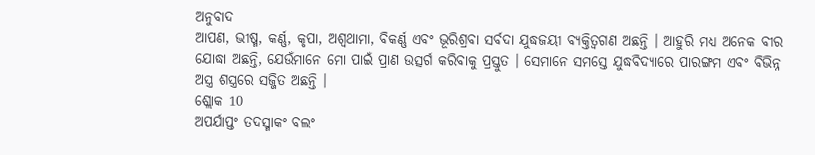ଅନୁବାଦ
ଆପଣ, ଭୀଷ୍ମ, କର୍ଣ୍ଣ, କୃପା, ଅଶ୍ୱଥାମା, ବିକର୍ଣ୍ଣ ଏବଂ ଭୂରିଶ୍ରବା ସର୍ବଦା ଯୁଦ୍ଧଜୟୀ ବ୍ୟକ୍ତିତ୍ୱଗଣ ଅଛନ୍ତି । ଆହୁରି ମଧ୍ୟ ଅନେକ ବୀର ଯୋଦ୍ଧା ଅଛନ୍ତି, ଯେଉଁମାନେ ମୋ ପାଇଁ ପ୍ରାଣ ଉତ୍ସର୍ଗ କରିବାକୁ ପ୍ରସ୍ତୁତ । ସେମାନେ ସମସ୍ତେ ଯୁଦ୍ଧବିଦ୍ୟାରେ ପାରଙ୍ଗମ ଏବଂ ବିଭିନ୍ନ ଅସ୍ତ୍ର ଶସ୍ତ୍ରରେ ସଜ୍ଜିତ ଅଛନ୍ତି ।
ଶ୍ଲୋକ 10
ଅପର୍ଯାପ୍ତଂ ତଦସ୍ମାକଂ ବଲଂ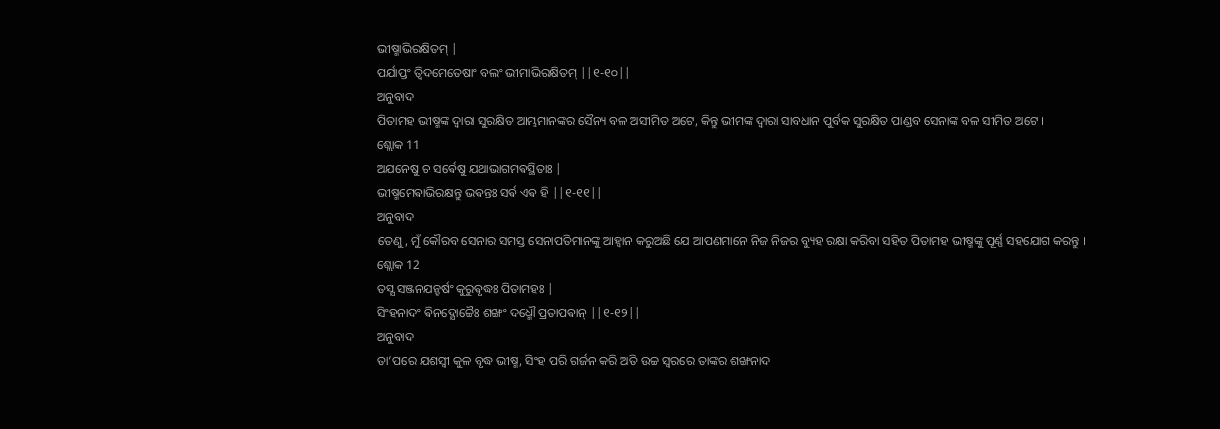ଭୀଷ୍ମାଭିରକ୍ଷିତମ୍ |
ପର୍ଯାପ୍ତଂ ତ୍ଵିଦମେତେଷାଂ ବଲଂ ଭୀମାଭିରକ୍ଷିତମ୍ ||୧-୧୦||
ଅନୁବାଦ
ପିତାମହ ଭୀଷ୍ମଙ୍କ ଦ୍ୱାରା ସୁରକ୍ଷିତ ଆମ୍ଭମାନଙ୍କର ସୈନ୍ୟ ବଳ ଅସୀମିତ ଅଟେ, କିନ୍ତୁ ଭୀମଙ୍କ ଦ୍ୱାରା ସାବଧାନ ପୁର୍ବକ ସୁରକ୍ଷିତ ପାଣ୍ଡବ ସେନାଙ୍କ ବଳ ସୀମିତ ଅଟେ ।
ଶ୍ଲୋକ 11
ଅଯନେଷୁ ଚ ସର୍ଵେଷୁ ଯଥାଭାଗମଵସ୍ଥିତାଃ |
ଭୀଷ୍ମମେଵାଭିରକ୍ଷନ୍ତୁ ଭଵନ୍ତଃ ସର୍ଵ ଏଵ ହି ||୧-୧୧||
ଅନୁବାଦ
ତେଣୁ, ମୁଁ କୌରବ ସେନାର ସମସ୍ତ ସେନାପତିମାନଙ୍କୁ ଆହ୍ୱାନ କରୁଅଛି ଯେ ଆପଣମାନେ ନିଜ ନିଜର ବ୍ୟୁହ ରକ୍ଷା କରିବା ସହିତ ପିତାମହ ଭୀଷ୍ମଙ୍କୁ ପୂର୍ଣ୍ଣ ସହଯୋଗ କରନ୍ତୁ ।
ଶ୍ଲୋକ 12
ତସ୍ଯ ସଞ୍ଜନଯନ୍ହର୍ଷଂ କୁରୁଵୃଦ୍ଧଃ ପିତାମହଃ |
ସିଂହନାଦଂ ଵିନଦ୍ଯୋଚ୍ଚୈଃ ଶଙ୍ଖଂ ଦଧ୍ମୌ ପ୍ରତାପଵାନ୍ ||୧-୧୨||
ଅନୁବାଦ
ତା’ପରେ ଯଶସ୍ୱୀ କୁଳ ବୃଦ୍ଧ ଭୀଷ୍ମ, ସିଂହ ପରି ଗର୍ଜନ କରି ଅତି ଉଚ୍ଚ ସ୍ୱରରେ ତାଙ୍କର ଶଙ୍ଖନାଦ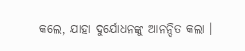କଲେ, ଯାହା ଦୁର୍ଯୋଧନଙ୍କୁ ଆନନ୍ଦିତ କଲା ।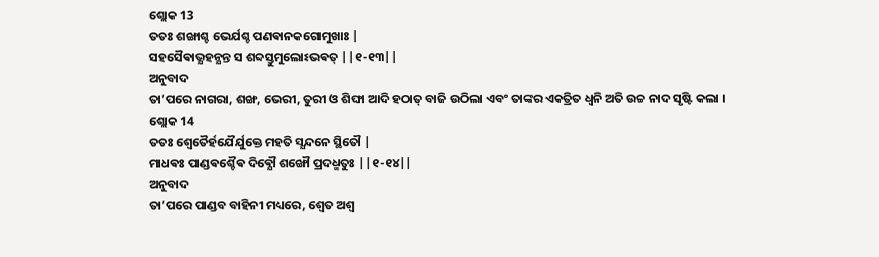ଶ୍ଲୋକ 13
ତତଃ ଶଙ୍ଖାଶ୍ଚ ଭେର୍ଯଶ୍ଚ ପଣଵାନକଗୋମୁଖାଃ |
ସହସୈଵାଭ୍ଯହନ୍ଯନ୍ତ ସ ଶବ୍ଦସ୍ତୁମୁଲୋଽଭଵତ୍ ||୧-୧୩||
ଅନୁବାଦ
ତା’ପରେ ନାଗରା, ଶଙ୍ଖ, ଭେରୀ, ତୁରୀ ଓ ଶିଙ୍ଘା ଆଦି ହଠାତ୍ ବାଜି ଉଠିଲା ଏବଂ ତାଙ୍କର ଏକତ୍ରିତ ଧ୍ୱନି ଅତି ଉଚ୍ଚ ନାଦ ସୃଷ୍ଟି କଲା ।
ଶ୍ଲୋକ 14
ତତଃ ଶ୍ଵେତୈର୍ହଯୈର୍ଯୁକ୍ତେ ମହତି ସ୍ଯନ୍ଦନେ ସ୍ଥିତୌ |
ମାଧଵଃ ପାଣ୍ଡଵଶ୍ଚୈଵ ଦିଵ୍ଯୌ ଶଙ୍ଖୌ ପ୍ରଦଧ୍ମତୁଃ ||୧-୧୪||
ଅନୁବାଦ
ତା’ପରେ ପାଣ୍ଡବ ବାହିନୀ ମଧ୍ୟରେ, ଶ୍ୱେତ ଅଶ୍ୱ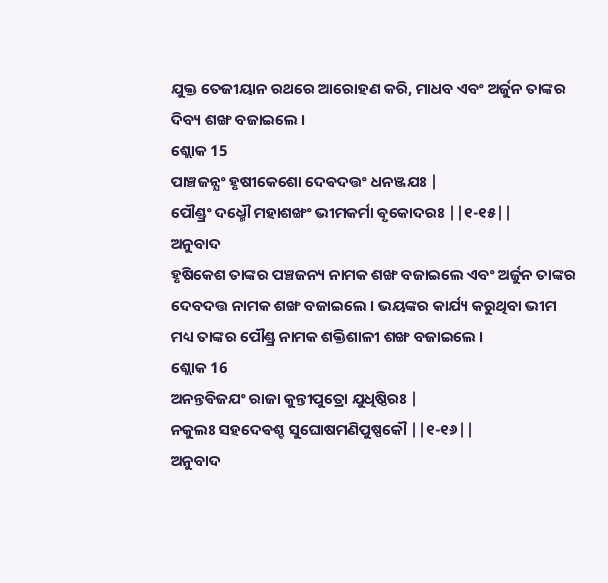ଯୁକ୍ତ ତେଜୀୟାନ ରଥରେ ଆରୋହଣ କରି, ମାଧବ ଏବଂ ଅର୍ଜୁନ ତାଙ୍କର ଦିବ୍ୟ ଶଙ୍ଖ ବଜାଇଲେ ।
ଶ୍ଲୋକ 15
ପାଞ୍ଚଜନ୍ଯଂ ହୃଷୀକେଶୋ ଦେଵଦତ୍ତଂ ଧନଞ୍ଜଯଃ |
ପୌଣ୍ଡ୍ରଂ ଦଧ୍ମୌ ମହାଶଙ୍ଖଂ ଭୀମକର୍ମା ଵୃକୋଦରଃ ||୧-୧୫||
ଅନୁବାଦ
ହୃଷିକେଶ ତାଙ୍କର ପଞ୍ଚଜନ୍ୟ ନାମକ ଶଙ୍ଖ ବଜାଇଲେ ଏବଂ ଅର୍ଜୁନ ତାଙ୍କର ଦେବଦତ୍ତ ନାମକ ଶଙ୍ଖ ବଜାଇଲେ । ଭୟଙ୍କର କାର୍ଯ୍ୟ କରୁଥିବା ଭୀମ ମଧ୍ୟ ତାଙ୍କର ପୌଣ୍ଡ୍ର ନାମକ ଶକ୍ତିଶାଳୀ ଶଙ୍ଖ ବଜାଇଲେ ।
ଶ୍ଲୋକ 16
ଅନନ୍ତଵିଜଯଂ ରାଜା କୁନ୍ତୀପୁତ୍ରୋ ଯୁଧିଷ୍ଠିରଃ |
ନକୁଲଃ ସହଦେଵଶ୍ଚ ସୁଘୋଷମଣିପୁଷ୍ପକୌ ||୧-୧୬||
ଅନୁବାଦ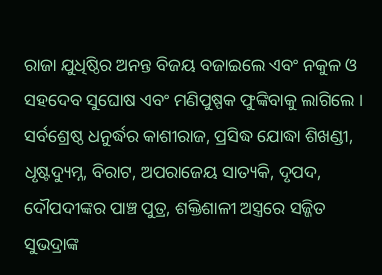ରାଜା ଯୁଧିଷ୍ଠିର ଅନନ୍ତ ବିଜୟ ବଜାଇଲେ ଏବଂ ନକୁଳ ଓ ସହଦେବ ସୁଘୋଷ ଏବଂ ମଣିପୁଷ୍ପକ ଫୁଙ୍କିବାକୁ ଲାଗିଲେ । ସର୍ବଶ୍ରେଷ୍ଠ ଧନୁର୍ଦ୍ଧର କାଶୀରାଜ, ପ୍ରସିଦ୍ଧ ଯୋଦ୍ଧା ଶିଖଣ୍ଡୀ, ଧୃଷ୍ଟଦ୍ୟୁମ୍ନ, ବିରାଟ, ଅପରାଜେୟ ସାତ୍ୟକି, ଦୃପଦ, ଦୌପଦୀଙ୍କର ପାଞ୍ଚ ପୁତ୍ର, ଶକ୍ତିଶାଳୀ ଅସ୍ତ୍ରରେ ସଜ୍ଜିତ ସୁଭଦ୍ରାଙ୍କ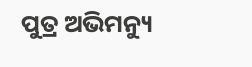ପୁତ୍ର ଅଭିମନ୍ୟୁ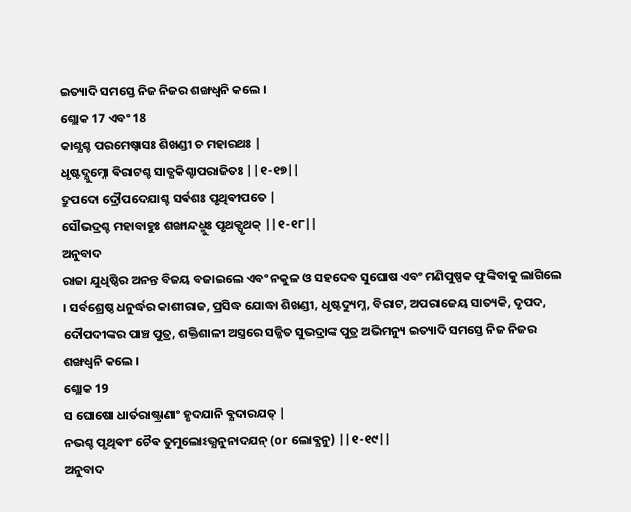ଇତ୍ୟାଦି ସମସ୍ତେ ନିଜ ନିଜର ଶଙ୍ଖଧ୍ୱନି କଲେ ।
ଶ୍ଲୋକ 17 ଏବଂ 18
କାଶ୍ଯଶ୍ଚ ପରମେଷ୍ଵାସଃ ଶିଖଣ୍ଡୀ ଚ ମହାରଥଃ |
ଧୃଷ୍ଟଦ୍ଯୁମ୍ନୋ ଵିରାଟଶ୍ଚ ସାତ୍ଯକିଶ୍ଚାପରାଜିତଃ ||୧-୧୭||
ଦ୍ରୁପଦୋ ଦ୍ରୌପଦେଯାଶ୍ଚ ସର୍ଵଶଃ ପୃଥିଵୀପତେ |
ସୌଭଦ୍ରଶ୍ଚ ମହାବାହୁଃ ଶଙ୍ଖାନ୍ଦଧ୍ମୁଃ ପୃଥକ୍ପୃଥକ୍ ||୧-୧୮||
ଅନୁବାଦ
ରାଜା ଯୁଧିଷ୍ଠିର ଅନନ୍ତ ବିଜୟ ବଜାଇଲେ ଏବଂ ନକୁଳ ଓ ସହଦେବ ସୁଘୋଷ ଏବଂ ମଣିପୁଷ୍ପକ ଫୁଙ୍କିବାକୁ ଲାଗିଲେ । ସର୍ବଶ୍ରେଷ୍ଠ ଧନୁର୍ଦ୍ଧର କାଶୀରାଜ, ପ୍ରସିଦ୍ଧ ଯୋଦ୍ଧା ଶିଖଣ୍ଡୀ, ଧୃଷ୍ଟଦ୍ୟୁମ୍ନ, ବିରାଟ, ଅପରାଜେୟ ସାତ୍ୟକି, ଦୃପଦ, ଦୌପଦୀଙ୍କର ପାଞ୍ଚ ପୁତ୍ର, ଶକ୍ତିଶାଳୀ ଅସ୍ତ୍ରରେ ସଜ୍ଜିତ ସୁଭଦ୍ରାଙ୍କ ପୁତ୍ର ଅଭିମନ୍ୟୁ ଇତ୍ୟାଦି ସମସ୍ତେ ନିଜ ନିଜର ଶଙ୍ଖଧ୍ୱନି କଲେ ।
ଶ୍ଲୋକ 19
ସ ଘୋଷୋ ଧାର୍ତରାଷ୍ଟ୍ରାଣାଂ ହୃଦଯାନି ଵ୍ଯଦାରଯତ୍ |
ନଭଶ୍ଚ ପୃଥିଵୀଂ ଚୈଵ ତୁମୁଲୋଽଭ୍ଯନୁନାଦଯନ୍ (or ଲୋଵ୍ଯନୁ) ||୧-୧୯||
ଅନୁବାଦ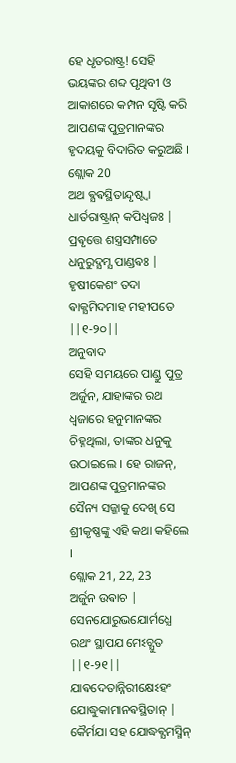ହେ ଧୃତରାଷ୍ଟ୍ର! ସେହି ଭୟଙ୍କର ଶବ୍ଦ ପୃଥିବୀ ଓ ଆକାଶରେ କମ୍ପନ ସୃଷ୍ଟି କରି ଆପଣଙ୍କ ପୁତ୍ରମାନଙ୍କର ହୃଦୟକୁ ବିଦାରିତ କରୁଅଛି ।
ଶ୍ଲୋକ 20
ଅଥ ଵ୍ଯଵସ୍ଥିତାନ୍ଦୃଷ୍ଟ୍ଵା ଧାର୍ତରାଷ୍ଟ୍ରାନ୍ କପିଧ୍ଵଜଃ |
ପ୍ରଵୃତ୍ତେ ଶସ୍ତ୍ରସମ୍ପାତେ ଧନୁରୁଦ୍ଯମ୍ଯ ପାଣ୍ଡଵଃ |
ହୃଷୀକେଶଂ ତଦା ଵାକ୍ଯମିଦମାହ ମହୀପତେ ||୧-୨୦||
ଅନୁବାଦ
ସେହି ସମୟରେ ପାଣ୍ଡୁ ପୁତ୍ର ଅର୍ଜୁନ, ଯାହାଙ୍କର ରଥ ଧ୍ୱଜାରେ ହନୁମାନଙ୍କର ଚିହ୍ନଥିଲା, ତାଙ୍କର ଧନୁକୁ ଉଠାଇଲେ । ହେ ରାଜନ୍, ଆପଣଙ୍କ ପୁତ୍ରମାନଙ୍କର ସୈନ୍ୟ ସଜ୍ଜାକୁ ଦେଖି ସେ ଶ୍ରୀକୃଷ୍ଣଙ୍କୁ ଏହି କଥା କହିଲେ ।
ଶ୍ଲୋକ 21, 22, 23
ଅର୍ଜୁନ ଉଵାଚ |
ସେନଯୋରୁଭଯୋର୍ମଧ୍ଯେ ରଥଂ ସ୍ଥାପଯ ମେଽଚ୍ଯୁତ ||୧-୨୧||
ଯାଵଦେତାନ୍ନିରୀକ୍ଷେଽହଂ ଯୋଦ୍ଧୁକାମାନଵସ୍ଥିତାନ୍ |
କୈର୍ମଯା ସହ ଯୋଦ୍ଧଵ୍ଯମସ୍ମିନ୍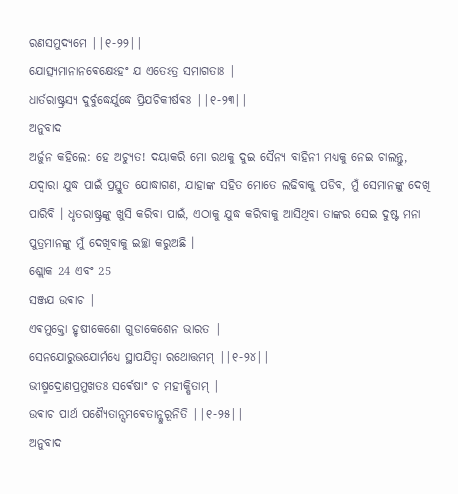ରଣସମୁଦ୍ଯମେ ||୧-୨୨||
ଯୋତ୍ସ୍ଯମାନାନଵେକ୍ଷେଽହଂ ଯ ଏତେଽତ୍ର ସମାଗତାଃ |
ଧାର୍ତରାଷ୍ଟ୍ରସ୍ଯ ଦୁର୍ବୁଦ୍ଧେର୍ଯୁଦ୍ଧେ ପ୍ରିଯଚିକୀର୍ଷଵଃ ||୧-୨୩||
ଅନୁବାଦ
ଅର୍ଜୁନ କହିଲେ: ହେ ଅଚ୍ୟୁତ! ଦୟାକରି ମୋ ରଥକୁ ଦୁଇ ସୈନ୍ୟ ବାହିନୀ ମଧ୍ୟକୁ ନେଇ ଚାଲନ୍ତୁ, ଯଦ୍ୱାରା ଯୁଦ୍ଧ ପାଇଁ ପ୍ରସ୍ତୁତ ଯୋଦ୍ଧାଗଣ, ଯାହାଙ୍କ ସହିତ ମୋତେ ଲଢିବାକୁ ପଡିବ, ମୁଁ ସେମାନଙ୍କୁ ଦେଖି ପାରିବି । ଧୃତରାଷ୍ଟ୍ରଙ୍କୁ ଖୁସି କରିବା ପାଇଁ, ଏଠାକୁ ଯୁଦ୍ଧ କରିବାକୁ ଆସିଥିବା ତାଙ୍କର ସେଇ ଦୁଷ୍ଟ ମନା ପୁତ୍ରମାନଙ୍କୁ ମୁଁ ଦେଖିବାକୁ ଇଚ୍ଛା କରୁଅଛି ।
ଶ୍ଲୋକ 24 ଏବଂ 25
ସଞ୍ଜଯ ଉଵାଚ |
ଏଵମୁକ୍ତୋ ହୃଷୀକେଶୋ ଗୁଡାକେଶେନ ଭାରତ |
ସେନଯୋରୁଭଯୋର୍ମଧ୍ଯେ ସ୍ଥାପଯିତ୍ଵା ରଥୋତ୍ତମମ୍ ||୧-୨୪||
ଭୀଷ୍ମଦ୍ରୋଣପ୍ରମୁଖତଃ ସର୍ଵେଷାଂ ଚ ମହୀକ୍ଷିତାମ୍ |
ଉଵାଚ ପାର୍ଥ ପଶ୍ଯୈତାନ୍ସମଵେତାନ୍କୁରୂନିତି ||୧-୨୫||
ଅନୁବାଦ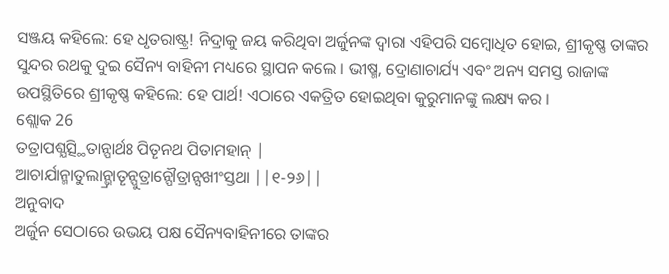ସଞ୍ଜୟ କହିଲେ: ହେ ଧୃତରାଷ୍ଟ୍ର! ନିଦ୍ରାକୁ ଜୟ କରିଥିବା ଅର୍ଜୁନଙ୍କ ଦ୍ୱାରା ଏହିପରି ସମ୍ବୋଧିତ ହୋଇ, ଶ୍ରୀକୃଷ୍ଣ ତାଙ୍କର ସୁନ୍ଦର ରଥକୁ ଦୁଇ ସୈନ୍ୟ ବାହିନୀ ମଧ୍ୟରେ ସ୍ଥାପନ କଲେ । ଭୀଷ୍ମ, ଦ୍ରୋଣାଚାର୍ଯ୍ୟ ଏବଂ ଅନ୍ୟ ସମସ୍ତ ରାଜାଙ୍କ ଉପସ୍ଥିତିରେ ଶ୍ରୀକୃଷ୍ଣ କହିଲେ: ହେ ପାର୍ଥ! ଏଠାରେ ଏକତ୍ରିତ ହୋଇଥିବା କୁରୁମାନଙ୍କୁ ଲକ୍ଷ୍ୟ କର ।
ଶ୍ଲୋକ 26
ତତ୍ରାପଶ୍ଯତ୍ସ୍ଥିତାନ୍ପାର୍ଥଃ ପିତୄନଥ ପିତାମହାନ୍ |
ଆଚାର୍ଯାନ୍ମାତୁଲାନ୍ଭ୍ରାତୄନ୍ପୁତ୍ରାନ୍ପୌତ୍ରାନ୍ସଖୀଂସ୍ତଥା ||୧-୨୬||
ଅନୁବାଦ
ଅର୍ଜୁନ ସେଠାରେ ଉଭୟ ପକ୍ଷ ସୈନ୍ୟବାହିନୀରେ ତାଙ୍କର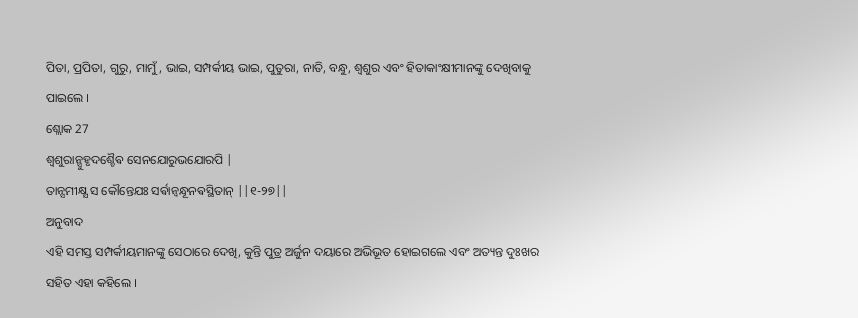ପିତା, ପ୍ରପିତା, ଗୁରୁ, ମାମୁଁ, ଭାଇ, ସମ୍ପର୍କୀୟ ଭାଇ, ପୁତୁରା, ନାତି, ବନ୍ଧୁ, ଶ୍ୱଶୁର ଏବଂ ହିତାକାଂକ୍ଷୀମାନଙ୍କୁ ଦେଖିବାକୁ ପାଇଲେ ।
ଶ୍ଲୋକ 27
ଶ୍ଵଶୁରାନ୍ସୁହୃଦଶ୍ଚୈଵ ସେନଯୋରୁଭଯୋରପି |
ତାନ୍ସମୀକ୍ଷ୍ଯ ସ କୌନ୍ତେଯଃ ସର୍ଵାନ୍ବନ୍ଧୂନଵସ୍ଥିତାନ୍ ||୧-୨୭||
ଅନୁବାଦ
ଏହି ସମସ୍ତ ସମ୍ପର୍କୀୟମାନଙ୍କୁ ସେଠାରେ ଦେଖି, କୁନ୍ତି ପୁତ୍ର ଅର୍ଜୁନ ଦୟାରେ ଅଭିଭୂତ ହୋଇଗଲେ ଏବଂ ଅତ୍ୟନ୍ତ ଦୁଃଖର ସହିତ ଏହା କହିଲେ ।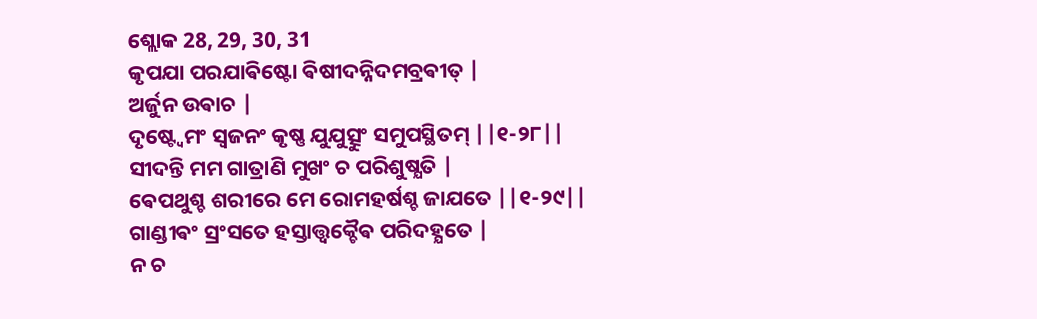ଶ୍ଲୋକ 28, 29, 30, 31
କୃପଯା ପରଯାଵିଷ୍ଟୋ ଵିଷୀଦନ୍ନିଦମବ୍ରଵୀତ୍ |
ଅର୍ଜୁନ ଉଵାଚ |
ଦୃଷ୍ଟ୍ଵେମଂ ସ୍ଵଜନଂ କୃଷ୍ଣ ଯୁଯୁତ୍ସୁଂ ସମୁପସ୍ଥିତମ୍ ||୧-୨୮||
ସୀଦନ୍ତି ମମ ଗାତ୍ରାଣି ମୁଖଂ ଚ ପରିଶୁଷ୍ଯତି |
ଵେପଥୁଶ୍ଚ ଶରୀରେ ମେ ରୋମହର୍ଷଶ୍ଚ ଜାଯତେ ||୧-୨୯||
ଗାଣ୍ଡୀଵଂ ସ୍ରଂସତେ ହସ୍ତାତ୍ତ୍ଵକ୍ଚୈଵ ପରିଦହ୍ଯତେ |
ନ ଚ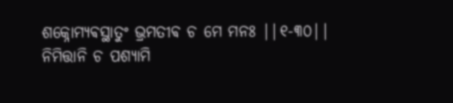ଶକ୍ନୋମ୍ଯଵସ୍ଥାତୁଂ ଭ୍ରମତୀଵ ଚ ମେ ମନଃ ||୧-୩୦||
ନିମିତ୍ତାନି ଚ ପଶ୍ଯାମି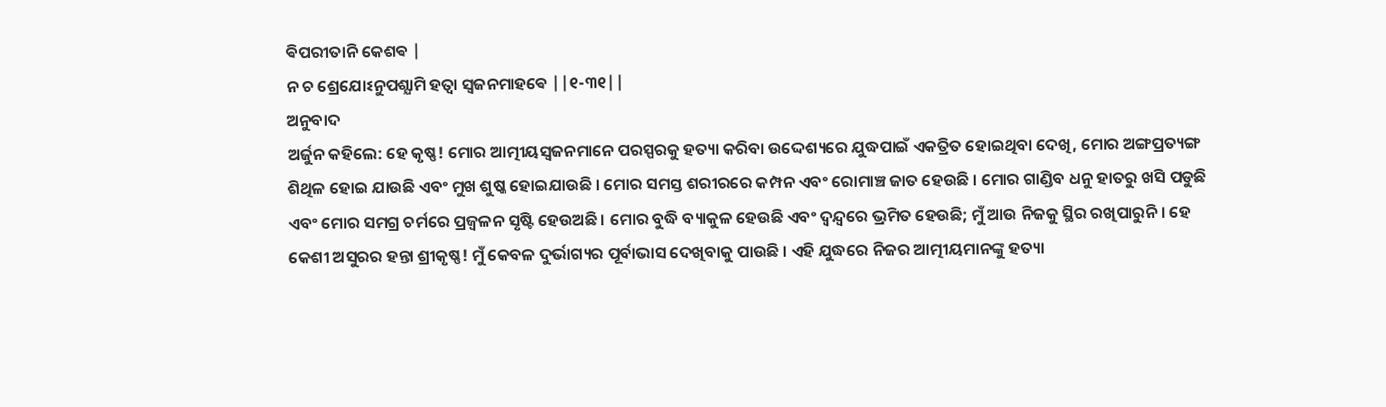ଵିପରୀତାନି କେଶଵ |
ନ ଚ ଶ୍ରେଯୋଽନୁପଶ୍ଯାମି ହତ୍ଵା ସ୍ଵଜନମାହଵେ ||୧-୩୧||
ଅନୁବାଦ
ଅର୍ଜୁନ କହିଲେ: ହେ କୃଷ୍ଣ! ମୋର ଆତ୍ମୀୟସ୍ୱଜନମାନେ ପରସ୍ପରକୁ ହତ୍ୟା କରିବା ଉଦ୍ଦେଶ୍ୟରେ ଯୁଦ୍ଧପାଇଁ ଏକତ୍ରିତ ହୋଇଥିବା ଦେଖି, ମୋର ଅଙ୍ଗପ୍ରତ୍ୟଙ୍ଗ ଶିଥିଳ ହୋଇ ଯାଉଛି ଏବଂ ମୁଖ ଶୁଷ୍କ ହୋଇଯାଉଛି । ମୋର ସମସ୍ତ ଶରୀରରେ କମ୍ପନ ଏବଂ ରୋମାଞ୍ଚ ଜାତ ହେଉଛି । ମୋର ଗାଣ୍ଡିବ ଧନୁ ହାତରୁ ଖସି ପଡୁଛି ଏବଂ ମୋର ସମଗ୍ର ଚର୍ମରେ ପ୍ରଜ୍ୱଳନ ସୃଷ୍ଟି ହେଉଅଛି । ମୋର ବୁଦ୍ଧି ବ୍ୟାକୁଳ ହେଉଛି ଏବଂ ଦ୍ୱନ୍ଦ୍ୱରେ ଭ୍ରମିତ ହେଉଛି; ମୁଁ ଆଉ ନିଜକୁ ସ୍ଥିର ରଖିପାରୁନି । ହେ କେଶୀ ଅସୁରର ହନ୍ତା ଶ୍ରୀକୃଷ୍ଣ! ମୁଁ କେବଳ ଦୁର୍ଭାଗ୍ୟର ପୂର୍ବାଭାସ ଦେଖିବାକୁ ପାଉଛି । ଏହି ଯୁଦ୍ଧରେ ନିଜର ଆତ୍ମୀୟମାନଙ୍କୁ ହତ୍ୟା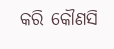କରି କୌଣସି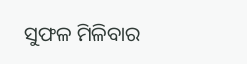ସୁଫଳ ମିଳିବାର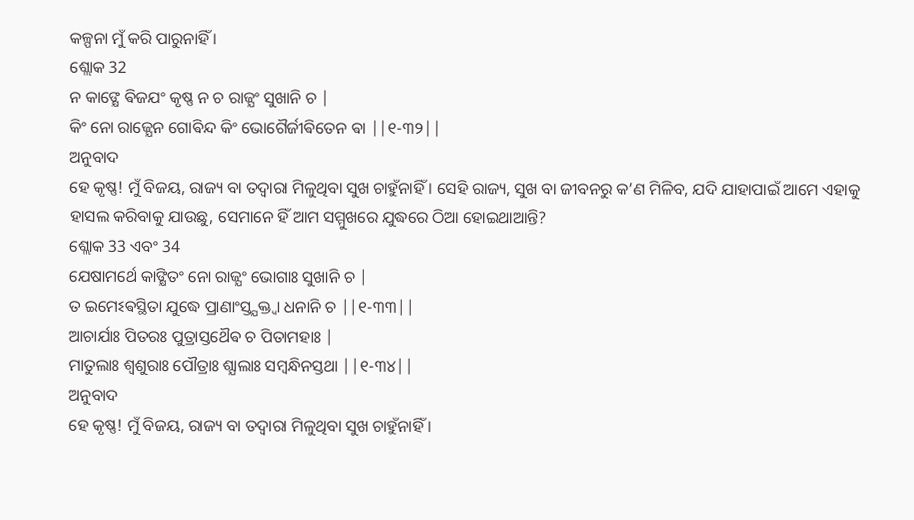କଳ୍ପନା ମୁଁ କରି ପାରୁନାହିଁ ।
ଶ୍ଲୋକ 32
ନ କାଙ୍କ୍ଷେ ଵିଜଯଂ କୃଷ୍ଣ ନ ଚ ରାଜ୍ଯଂ ସୁଖାନି ଚ |
କିଂ ନୋ ରାଜ୍ଯେନ ଗୋଵିନ୍ଦ କିଂ ଭୋଗୈର୍ଜୀଵିତେନ ଵା ||୧-୩୨||
ଅନୁବାଦ
ହେ କୃଷ୍ଣ! ମୁଁ ବିଜୟ, ରାଜ୍ୟ ବା ତଦ୍ୱାରା ମିଳୁଥିବା ସୁଖ ଚାହୁଁନାହିଁ । ସେହି ରାଜ୍ୟ, ସୁଖ ବା ଜୀବନରୁ କ’ଣ ମିଳିବ, ଯଦି ଯାହାପାଇଁ ଆମେ ଏହାକୁ ହାସଲ କରିବାକୁ ଯାଉଛୁ, ସେମାନେ ହିଁ ଆମ ସମ୍ମୁଖରେ ଯୁଦ୍ଧରେ ଠିଆ ହୋଇଥାଆନ୍ତି?
ଶ୍ଲୋକ 33 ଏବଂ 34
ଯେଷାମର୍ଥେ କାଙ୍କ୍ଷିତଂ ନୋ ରାଜ୍ଯଂ ଭୋଗାଃ ସୁଖାନି ଚ |
ତ ଇମେଽଵସ୍ଥିତା ଯୁଦ୍ଧେ ପ୍ରାଣାଂସ୍ତ୍ଯକ୍ତ୍ଵା ଧନାନି ଚ ||୧-୩୩||
ଆଚାର୍ଯାଃ ପିତରଃ ପୁତ୍ରାସ୍ତଥୈଵ ଚ ପିତାମହାଃ |
ମାତୁଲାଃ ଶ୍ଵଶୁରାଃ ପୌତ୍ରାଃ ଶ୍ଯାଲାଃ ସମ୍ବନ୍ଧିନସ୍ତଥା ||୧-୩୪||
ଅନୁବାଦ
ହେ କୃଷ୍ଣ! ମୁଁ ବିଜୟ, ରାଜ୍ୟ ବା ତଦ୍ୱାରା ମିଳୁଥିବା ସୁଖ ଚାହୁଁନାହିଁ ।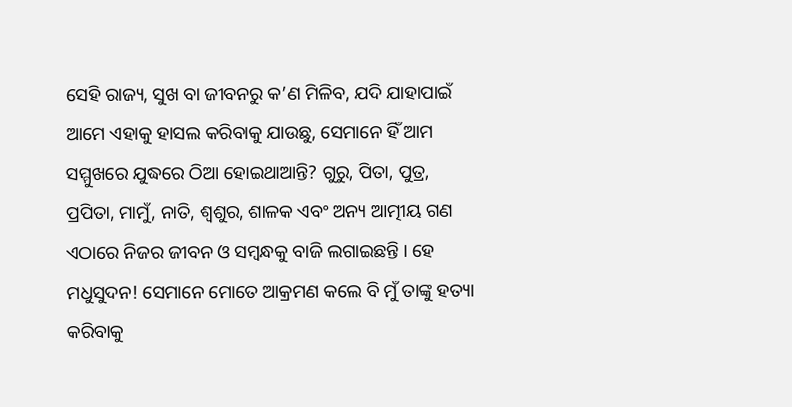ସେହି ରାଜ୍ୟ, ସୁଖ ବା ଜୀବନରୁ କ’ଣ ମିଳିବ, ଯଦି ଯାହାପାଇଁ ଆମେ ଏହାକୁ ହାସଲ କରିବାକୁ ଯାଉଛୁ, ସେମାନେ ହିଁ ଆମ ସମ୍ମୁଖରେ ଯୁଦ୍ଧରେ ଠିଆ ହୋଇଥାଆନ୍ତି? ଗୁରୁ, ପିତା, ପୁତ୍ର, ପ୍ରପିତା, ମାମୁଁ, ନାତି, ଶ୍ୱଶୁର, ଶାଳକ ଏବଂ ଅନ୍ୟ ଆତ୍ମୀୟ ଗଣ ଏଠାରେ ନିଜର ଜୀବନ ଓ ସମ୍ବନ୍ଧକୁ ବାଜି ଲଗାଇଛନ୍ତି । ହେ ମଧୁସୁଦନ! ସେମାନେ ମୋତେ ଆକ୍ରମଣ କଲେ ବି ମୁଁ ତାଙ୍କୁ ହତ୍ୟା କରିବାକୁ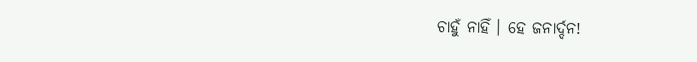ଚାହୁଁ ନାହିଁ । ହେ ଜନାର୍ଦ୍ଦନ!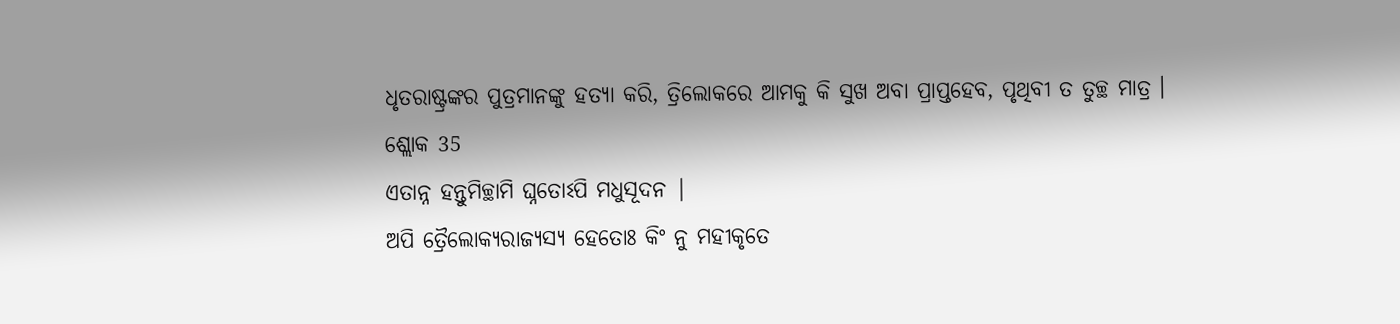ଧୃତରାଷ୍ଟ୍ରଙ୍କର ପୁତ୍ରମାନଙ୍କୁ ହତ୍ୟା କରି, ତ୍ରିଲୋକରେ ଆମକୁ କି ସୁଖ ଅବା ପ୍ରାପ୍ତହେବ, ପୃଥିବୀ ତ ତୁଚ୍ଛ ମାତ୍ର ।
ଶ୍ଲୋକ 35
ଏତାନ୍ନ ହନ୍ତୁମିଚ୍ଛାମି ଘ୍ନତୋଽପି ମଧୁସୂଦନ |
ଅପି ତ୍ରୈଲୋକ୍ଯରାଜ୍ଯସ୍ଯ ହେତୋଃ କିଂ ନୁ ମହୀକୃତେ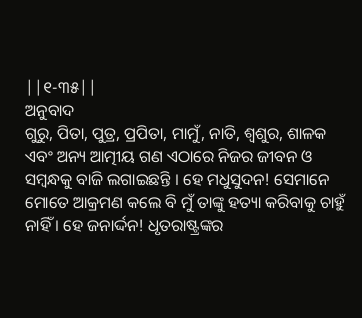||୧-୩୫||
ଅନୁବାଦ
ଗୁରୁ, ପିତା, ପୁତ୍ର, ପ୍ରପିତା, ମାମୁଁ, ନାତି, ଶ୍ୱଶୁର, ଶାଳକ ଏବଂ ଅନ୍ୟ ଆତ୍ମୀୟ ଗଣ ଏଠାରେ ନିଜର ଜୀବନ ଓ ସମ୍ବନ୍ଧକୁ ବାଜି ଲଗାଇଛନ୍ତି । ହେ ମଧୁସୁଦନ! ସେମାନେ ମୋତେ ଆକ୍ରମଣ କଲେ ବି ମୁଁ ତାଙ୍କୁ ହତ୍ୟା କରିବାକୁ ଚାହୁଁ ନାହିଁ । ହେ ଜନାର୍ଦ୍ଦନ! ଧୃତରାଷ୍ଟ୍ରଙ୍କର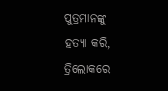ପୁତ୍ରମାନଙ୍କୁ ହତ୍ୟା କରି, ତ୍ରିଲୋକରେ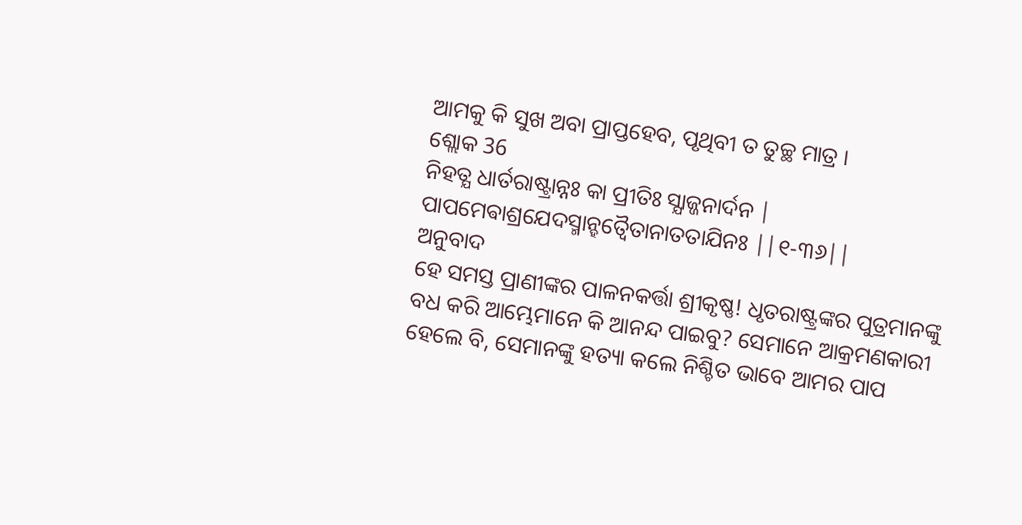ଆମକୁ କି ସୁଖ ଅବା ପ୍ରାପ୍ତହେବ, ପୃଥିବୀ ତ ତୁଚ୍ଛ ମାତ୍ର ।
ଶ୍ଲୋକ 36
ନିହତ୍ଯ ଧାର୍ତରାଷ୍ଟ୍ରାନ୍ନଃ କା ପ୍ରୀତିଃ ସ୍ଯାଜ୍ଜନାର୍ଦନ |
ପାପମେଵାଶ୍ରଯେଦସ୍ମାନ୍ହତ୍ଵୈତାନାତତାଯିନଃ ||୧-୩୬||
ଅନୁବାଦ
ହେ ସମସ୍ତ ପ୍ରାଣୀଙ୍କର ପାଳନକର୍ତ୍ତା ଶ୍ରୀକୃଷ୍ଣ! ଧୃତରାଷ୍ଟ୍ରଙ୍କର ପୁତ୍ରମାନଙ୍କୁ ବଧ କରି ଆମ୍ଭେମାନେ କି ଆନନ୍ଦ ପାଇବୁ? ସେମାନେ ଆକ୍ରମଣକାରୀ ହେଲେ ବି, ସେମାନଙ୍କୁ ହତ୍ୟା କଲେ ନିଶ୍ଚିତ ଭାବେ ଆମର ପାପ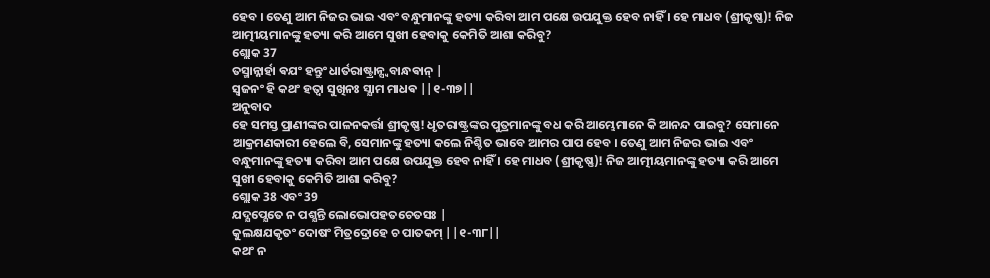ହେବ । ତେଣୁ ଆମ ନିଜର ଭାଇ ଏବଂ ବନ୍ଧୁମାନଙ୍କୁ ହତ୍ୟା କରିବା ଆମ ପକ୍ଷେ ଉପଯୁକ୍ତ ହେବ ନାହିଁ । ହେ ମାଧବ (ଶ୍ରୀକୃଷ୍ଣ)! ନିଜ ଆତ୍ମୀୟମାନଙ୍କୁ ହତ୍ୟା କରି ଆମେ ସୁଖୀ ହେବାକୁ କେମିତି ଆଶା କରିବୁ?
ଶ୍ଲୋକ 37
ତସ୍ମାନ୍ନାର୍ହା ଵଯଂ ହନ୍ତୁଂ ଧାର୍ତରାଷ୍ଟ୍ରାନ୍ସ୍ଵବାନ୍ଧଵାନ୍ |
ସ୍ଵଜନଂ ହି କଥଂ ହତ୍ଵା ସୁଖିନଃ ସ୍ଯାମ ମାଧଵ ||୧-୩୭||
ଅନୁବାଦ
ହେ ସମସ୍ତ ପ୍ରାଣୀଙ୍କର ପାଳନକର୍ତ୍ତା ଶ୍ରୀକୃଷ୍ଣ! ଧୃତରାଷ୍ଟ୍ରଙ୍କର ପୁତ୍ରମାନଙ୍କୁ ବଧ କରି ଆମ୍ଭେମାନେ କି ଆନନ୍ଦ ପାଇବୁ? ସେମାନେ ଆକ୍ରମଣକାରୀ ହେଲେ ବି, ସେମାନଙ୍କୁ ହତ୍ୟା କଲେ ନିଶ୍ଚିତ ଭାବେ ଆମର ପାପ ହେବ । ତେଣୁ ଆମ ନିଜର ଭାଇ ଏବଂ ବନ୍ଧୁମାନଙ୍କୁ ହତ୍ୟା କରିବା ଆମ ପକ୍ଷେ ଉପଯୁକ୍ତ ହେବ ନାହିଁ । ହେ ମାଧବ (ଶ୍ରୀକୃଷ୍ଣ)! ନିଜ ଆତ୍ମୀୟମାନଙ୍କୁ ହତ୍ୟା କରି ଆମେ ସୁଖୀ ହେବାକୁ କେମିତି ଆଶା କରିବୁ?
ଶ୍ଲୋକ 38 ଏବଂ 39
ଯଦ୍ଯପ୍ଯେତେ ନ ପଶ୍ଯନ୍ତି ଲୋଭୋପହତଚେତସଃ |
କୁଲକ୍ଷଯକୃତଂ ଦୋଷଂ ମିତ୍ରଦ୍ରୋହେ ଚ ପାତକମ୍ ||୧-୩୮||
କଥଂ ନ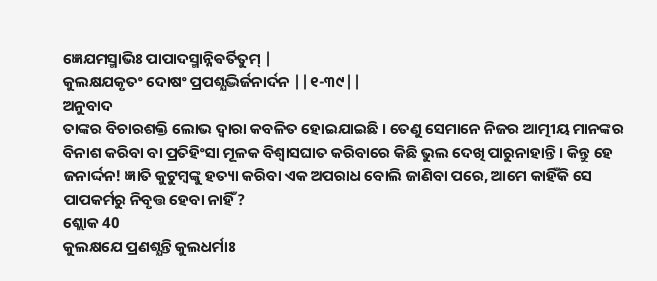ଜ୍ଞେଯମସ୍ମାଭିଃ ପାପାଦସ୍ମାନ୍ନିଵର୍ତିତୁମ୍ |
କୁଲକ୍ଷଯକୃତଂ ଦୋଷଂ ପ୍ରପଶ୍ଯଦ୍ଭିର୍ଜନାର୍ଦନ ||୧-୩୯||
ଅନୁବାଦ
ତାଙ୍କର ବିଚାରଶକ୍ତି ଲୋଭ ଦ୍ୱାରା କବଳିତ ହୋଇଯାଇଛି । ତେଣୁ ସେମାନେ ନିଜର ଆତ୍ମୀୟ ମାନଙ୍କର ବିନାଶ କରିବା ବା ପ୍ରତିହିଂସା ମୂଳକ ବିଶ୍ୱାସଘାତ କରିବାରେ କିଛି ଭୁଲ ଦେଖି ପାରୁନାହାନ୍ତି । କିନ୍ତୁ ହେ ଜନାର୍ଦ୍ଦନ! ଜ୍ଞାତି କୁଟୁମ୍ବଙ୍କୁ ହତ୍ୟା କରିବା ଏକ ଅପରାଧ ବୋଲି ଜାଣିବା ପରେ, ଆମେ କାହିଁକି ସେ ପାପକର୍ମରୁ ନିବୃତ୍ତ ହେବା ନାହିଁ?
ଶ୍ଲୋକ 40
କୁଲକ୍ଷଯେ ପ୍ରଣଶ୍ଯନ୍ତି କୁଲଧର୍ମାଃ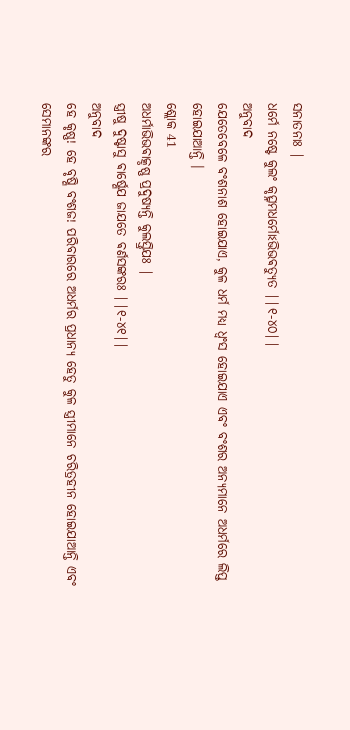ସନାତନାଃ |
ଧର୍ମେ ନଷ୍ଟେ କୁଲଂ କୃତ୍ସ୍ନମଧର୍ମୋଽଭିଭଵତ୍ଯୁତ ||୧-୪୦||
ଅନୁବାଦ
ଯେତେବେଳେ ବଂଶନାଶ ହୋଇଯାଏ, କୁଳ ଧର୍ମ ମଧ୍ୟ ଧ୍ୱଂସ ହୋଇଯାଏ ଏବଂ ବଂଶର ଅନ୍ୟମାନେ ଅଧର୍ମରେ ଲିପ୍ତ ହୋଇଯାଆନ୍ତି ।
ଶ୍ଲୋକ 41
ଅଧର୍ମାଭିଭଵାତ୍କୃଷ୍ଣ ପ୍ରଦୁଷ୍ଯନ୍ତି କୁଲସ୍ତ୍ରିଯଃ |
ସ୍ତ୍ରୀଷୁ ଦୁଷ୍ଟାସୁ ଵାର୍ଷ୍ଣେଯ ଜାଯତେ ଵର୍ଣସଙ୍କରଃ ||୧-୪୧||
ଅନୁବାଦ
ହେ କୃଷ୍ଣ! ହେ ବୃଷ୍ଣି ବଂଶଜ! ପରିବାରରେ ଅଧର୍ମର ପ୍ରଧାନ୍ୟ ହେତୁ କୁଳ ସ୍ତ୍ରୀମାନେ ଚରିତ୍ରହୀନ ହୋଇଯାଆନ୍ତି ଏବଂ ସେମାନଙ୍କର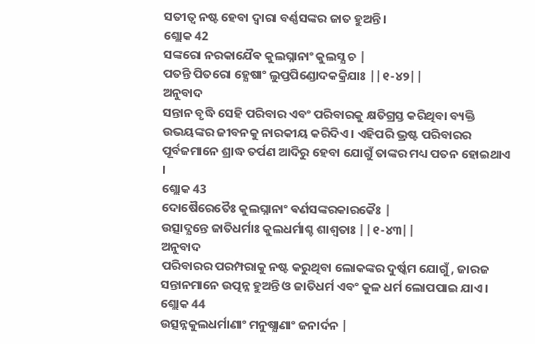ସତୀତ୍ୱ ନଷ୍ଟ ହେବା ଦ୍ୱାରା ବର୍ଣ୍ଣସଙ୍କର ଜାତ ହୁଅନ୍ତି ।
ଶ୍ଲୋକ 42
ସଙ୍କରୋ ନରକାଯୈଵ କୁଲଘ୍ନାନାଂ କୁଲସ୍ଯ ଚ |
ପତନ୍ତି ପିତରୋ ହ୍ଯେଷାଂ ଲୁପ୍ତପିଣ୍ଡୋଦକକ୍ରିଯାଃ ||୧-୪୨||
ଅନୁବାଦ
ସନ୍ତାନ ବୃଦ୍ଧି ସେହି ପରିବାର ଏବଂ ପରିବାରକୁ କ୍ଷତିଗ୍ରସ୍ତ କରିଥିବା ବ୍ୟକ୍ତି ଉଭୟଙ୍କର ଜୀବନକୁ ନାରକୀୟ କରିଦିଏ । ଏହିପରି ଭ୍ରଷ୍ଟ ପରିବାରର ପୂର୍ବଜମାନେ ଶ୍ରାଦ୍ଧ ତର୍ପଣ ଆଦିରୁ ହେବା ଯୋଗୁଁ ତାଙ୍କର ମଧ୍ୟ ପତନ ହୋଇଥାଏ ।
ଶ୍ଲୋକ 43
ଦୋଷୈରେତୈଃ କୁଲଘ୍ନାନାଂ ଵର୍ଣସଙ୍କରକାରକୈଃ |
ଉତ୍ସାଦ୍ଯନ୍ତେ ଜାତିଧର୍ମାଃ କୁଲଧର୍ମାଶ୍ଚ ଶାଶ୍ଵତାଃ ||୧-୪୩||
ଅନୁବାଦ
ପରିବାରର ପରମ୍ପରାକୁ ନଷ୍ଟ କରୁଥିବା ଲୋକଙ୍କର ଦୁର୍ଷ୍କମ ଯୋଗୁଁ, ଜାରଜ ସନ୍ତାନମାନେ ଉତ୍ପନ୍ନ ହୁଅନ୍ତି ଓ ଜାତିଧର୍ମ ଏବଂ କୁଳ ଧର୍ମ ଲୋପପାଇ ଯାଏ ।
ଶ୍ଲୋକ 44
ଉତ୍ସନ୍ନକୁଲଧର୍ମାଣାଂ ମନୁଷ୍ଯାଣାଂ ଜନାର୍ଦନ |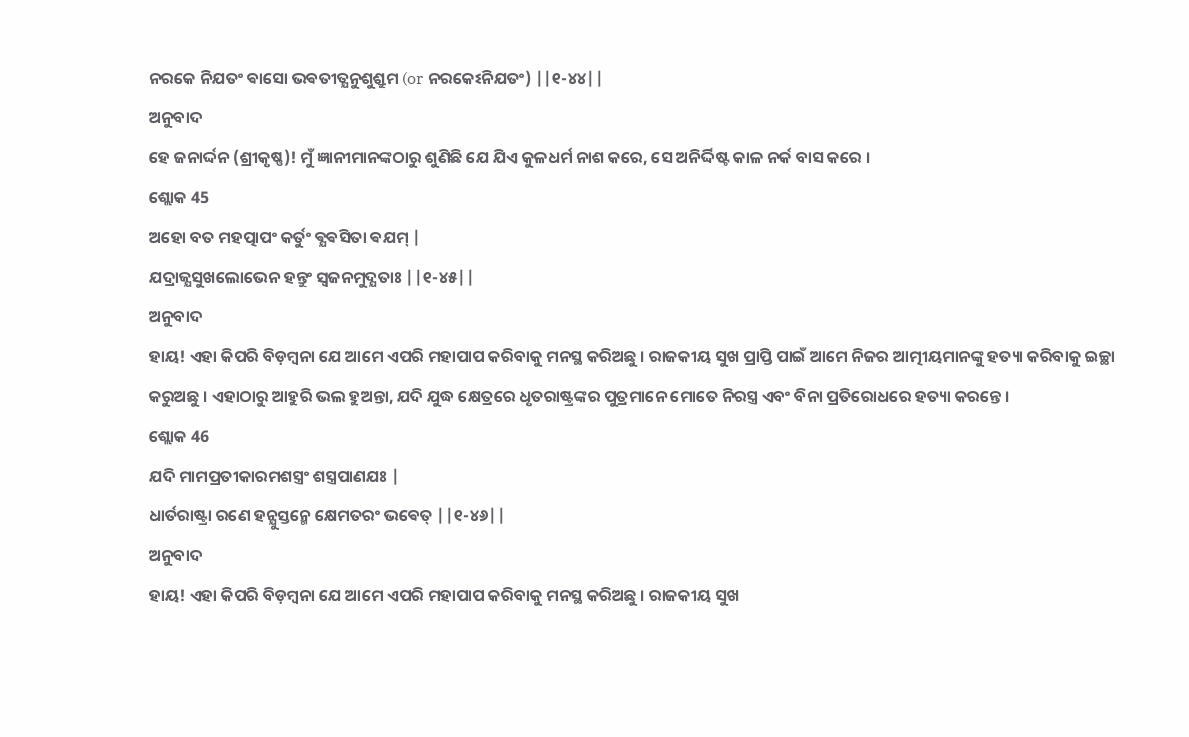ନରକେ ନିଯତଂ ଵାସୋ ଭଵତୀତ୍ଯନୁଶୁଶ୍ରୁମ (or ନରକେଽନିଯତଂ) ||୧-୪୪||
ଅନୁବାଦ
ହେ ଜନାର୍ଦ୍ଦନ (ଶ୍ରୀକୃଷ୍ଣ)! ମୁଁ ଜ୍ଞାନୀମାନଙ୍କଠାରୁ ଶୁଣିଛି ଯେ ଯିଏ କୁଳଧର୍ମ ନାଶ କରେ, ସେ ଅନିର୍ଦ୍ଦିଷ୍ଟ କାଳ ନର୍କ ବାସ କରେ ।
ଶ୍ଲୋକ 45
ଅହୋ ବତ ମହତ୍ପାପଂ କର୍ତୁଂ ଵ୍ଯଵସିତା ଵଯମ୍ |
ଯଦ୍ରାଜ୍ଯସୁଖଲୋଭେନ ହନ୍ତୁଂ ସ୍ଵଜନମୁଦ୍ଯତାଃ ||୧-୪୫||
ଅନୁବାଦ
ହାୟ! ଏହା କିପରି ବିଡ଼ମ୍ବନା ଯେ ଆମେ ଏପରି ମହାପାପ କରିବାକୁ ମନସ୍ଥ କରିଅଛୁ । ରାଜକୀୟ ସୁଖ ପ୍ରାପ୍ତି ପାଇଁ ଆମେ ନିଜର ଆତ୍ମୀୟମାନଙ୍କୁ ହତ୍ୟା କରିବାକୁ ଇଚ୍ଛା କରୁଅଛୁ । ଏହାଠାରୁ ଆହୁରି ଭଲ ହୁଅନ୍ତା, ଯଦି ଯୁଦ୍ଧ କ୍ଷେତ୍ରରେ ଧୃତରାଷ୍ଟ୍ରଙ୍କର ପୁତ୍ରମାନେ ମୋତେ ନିରସ୍ତ୍ର ଏବଂ ବିନା ପ୍ରତିରୋଧରେ ହତ୍ୟା କରନ୍ତେ ।
ଶ୍ଲୋକ 46
ଯଦି ମାମପ୍ରତୀକାରମଶସ୍ତ୍ରଂ ଶସ୍ତ୍ରପାଣଯଃ |
ଧାର୍ତରାଷ୍ଟ୍ରା ରଣେ ହନ୍ଯୁସ୍ତନ୍ମେ କ୍ଷେମତରଂ ଭଵେତ୍ ||୧-୪୬||
ଅନୁବାଦ
ହାୟ! ଏହା କିପରି ବିଡ଼ମ୍ବନା ଯେ ଆମେ ଏପରି ମହାପାପ କରିବାକୁ ମନସ୍ଥ କରିଅଛୁ । ରାଜକୀୟ ସୁଖ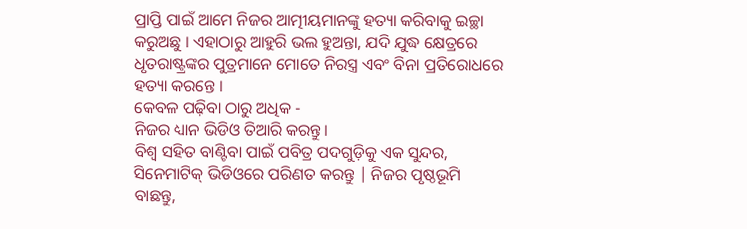ପ୍ରାପ୍ତି ପାଇଁ ଆମେ ନିଜର ଆତ୍ମୀୟମାନଙ୍କୁ ହତ୍ୟା କରିବାକୁ ଇଚ୍ଛା କରୁଅଛୁ । ଏହାଠାରୁ ଆହୁରି ଭଲ ହୁଅନ୍ତା, ଯଦି ଯୁଦ୍ଧ କ୍ଷେତ୍ରରେ ଧୃତରାଷ୍ଟ୍ରଙ୍କର ପୁତ୍ରମାନେ ମୋତେ ନିରସ୍ତ୍ର ଏବଂ ବିନା ପ୍ରତିରୋଧରେ ହତ୍ୟା କରନ୍ତେ ।
କେବଳ ପଢ଼ିବା ଠାରୁ ଅଧିକ -
ନିଜର ଧ୍ୟାନ ଭିଡିଓ ତିଆରି କରନ୍ତୁ।
ବିଶ୍ୱ ସହିତ ବାଣ୍ଟିବା ପାଇଁ ପବିତ୍ର ପଦଗୁଡ଼ିକୁ ଏକ ସୁନ୍ଦର, ସିନେମାଟିକ୍ ଭିଡିଓରେ ପରିଣତ କରନ୍ତୁ | ନିଜର ପୃଷ୍ଠଭୂମି ବାଛନ୍ତୁ,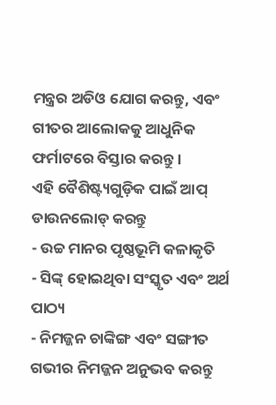ମନ୍ତ୍ରର ଅଡିଓ ଯୋଗ କରନ୍ତୁ, ଏବଂ ଗୀତର ଆଲୋକକୁ ଆଧୁନିକ ଫର୍ମାଟରେ ବିସ୍ତାର କରନ୍ତୁ।
ଏହି ବୈଶିଷ୍ଟ୍ୟଗୁଡ଼ିକ ପାଇଁ ଆପ୍ ଡାଉନଲୋଡ୍ କରନ୍ତୁ
- ଉଚ୍ଚ ମାନର ପୃଷ୍ଠଭୂମି କଳାକୃତି
- ସିଙ୍କ୍ ହୋଇଥିବା ସଂସ୍କୃତ ଏବଂ ଅର୍ଥ ପାଠ୍ୟ
- ନିମଜ୍ଜନ ଚାଙ୍କିଙ୍ଗ ଏବଂ ସଙ୍ଗୀତ
ଗଭୀର ନିମଜ୍ଜନ ଅନୁଭବ କରନ୍ତୁ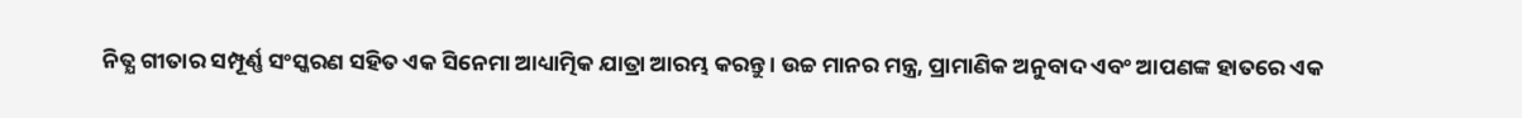ନିତ୍ଯ ଗୀତାର ସମ୍ପୂର୍ଣ୍ଣ ସଂସ୍କରଣ ସହିତ ଏକ ସିନେମା ଆଧ୍ୟାତ୍ମିକ ଯାତ୍ରା ଆରମ୍ଭ କରନ୍ତୁ। ଉଚ୍ଚ ମାନର ମନ୍ତ୍ର, ପ୍ରାମାଣିକ ଅନୁବାଦ ଏବଂ ଆପଣଙ୍କ ହାତରେ ଏକ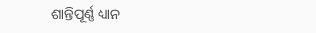ଶାନ୍ତିପୂର୍ଣ୍ଣ ଧ୍ୟାନ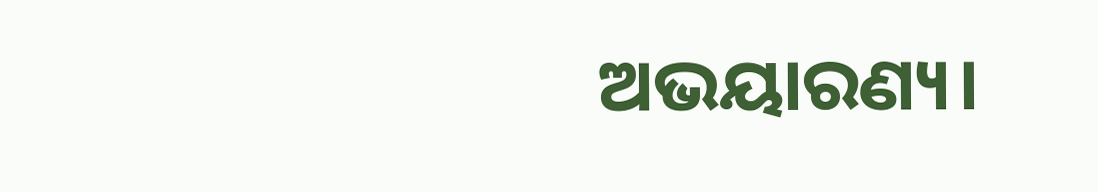ଅଭୟାରଣ୍ୟ।